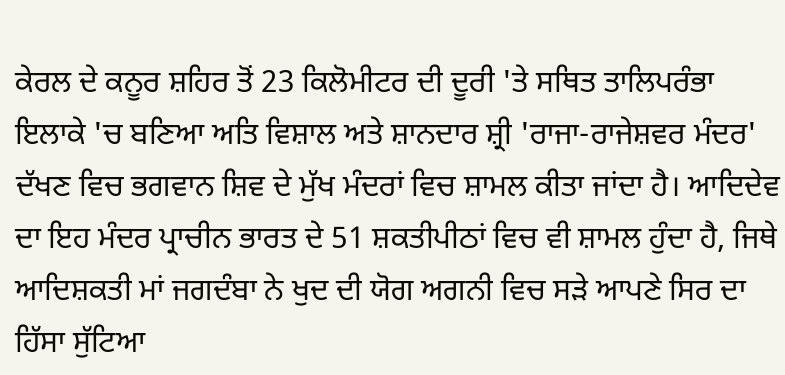ਕੇਰਲ ਦੇ ਕਨੂਰ ਸ਼ਹਿਰ ਤੋਂ 23 ਕਿਲੋਮੀਟਰ ਦੀ ਦੂਰੀ 'ਤੇ ਸਥਿਤ ਤਾਲਿਪਰੰਭਾ ਇਲਾਕੇ 'ਚ ਬਣਿਆ ਅਤਿ ਵਿਸ਼ਾਲ ਅਤੇ ਸ਼ਾਨਦਾਰ ਸ਼੍ਰੀ 'ਰਾਜਾ-ਰਾਜੇਸ਼ਵਰ ਮੰਦਰ' ਦੱਖਣ ਵਿਚ ਭਗਵਾਨ ਸ਼ਿਵ ਦੇ ਮੁੱਖ ਮੰਦਰਾਂ ਵਿਚ ਸ਼ਾਮਲ ਕੀਤਾ ਜਾਂਦਾ ਹੈ। ਆਦਿਦੇਵ ਦਾ ਇਹ ਮੰਦਰ ਪ੍ਰਾਚੀਨ ਭਾਰਤ ਦੇ 51 ਸ਼ਕਤੀਪੀਠਾਂ ਵਿਚ ਵੀ ਸ਼ਾਮਲ ਹੁੰਦਾ ਹੈ, ਜਿਥੇ ਆਦਿਸ਼ਕਤੀ ਮਾਂ ਜਗਦੰਬਾ ਨੇ ਖੁਦ ਦੀ ਯੋਗ ਅਗਨੀ ਵਿਚ ਸੜੇ ਆਪਣੇ ਸਿਰ ਦਾ ਹਿੱਸਾ ਸੁੱਟਿਆ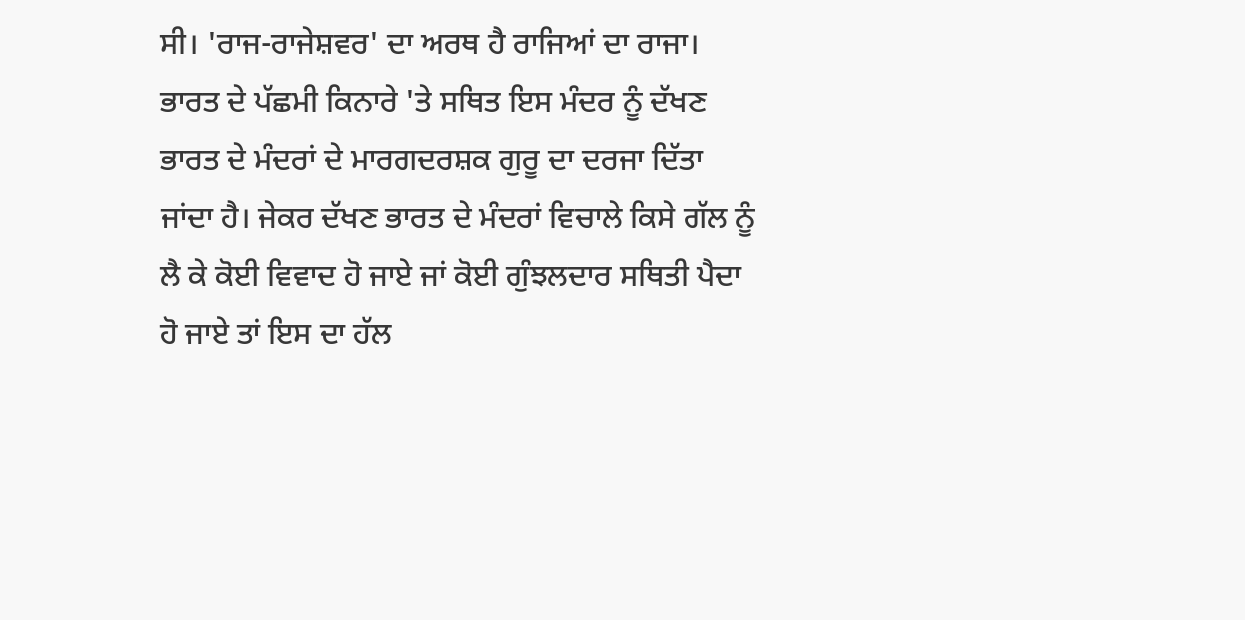ਸੀ। 'ਰਾਜ-ਰਾਜੇਸ਼ਵਰ' ਦਾ ਅਰਥ ਹੈ ਰਾਜਿਆਂ ਦਾ ਰਾਜਾ। ਭਾਰਤ ਦੇ ਪੱਛਮੀ ਕਿਨਾਰੇ 'ਤੇ ਸਥਿਤ ਇਸ ਮੰਦਰ ਨੂੰ ਦੱਖਣ ਭਾਰਤ ਦੇ ਮੰਦਰਾਂ ਦੇ ਮਾਰਗਦਰਸ਼ਕ ਗੁਰੂ ਦਾ ਦਰਜਾ ਦਿੱਤਾ ਜਾਂਦਾ ਹੈ। ਜੇਕਰ ਦੱਖਣ ਭਾਰਤ ਦੇ ਮੰਦਰਾਂ ਵਿਚਾਲੇ ਕਿਸੇ ਗੱਲ ਨੂੰ ਲੈ ਕੇ ਕੋਈ ਵਿਵਾਦ ਹੋ ਜਾਏ ਜਾਂ ਕੋਈ ਗੁੰਝਲਦਾਰ ਸਥਿਤੀ ਪੈਦਾ ਹੋ ਜਾਏ ਤਾਂ ਇਸ ਦਾ ਹੱਲ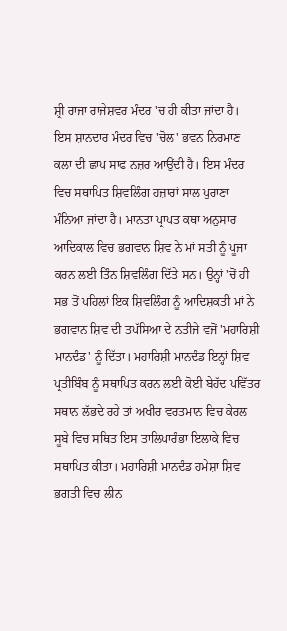ਸ਼੍ਰੀ ਰਾਜਾ ਰਾਜੇਸ਼ਵਰ ਮੰਦਰ 'ਚ ਹੀ ਕੀਤਾ ਜਾਂਦਾ ਹੈ। ਇਸ ਸ਼ਾਨਦਾਰ ਮੰਦਰ ਵਿਚ 'ਚੋਲ' ਭਵਨ ਨਿਰਮਾਣ ਕਲਾ ਦੀ ਛਾਪ ਸਾਫ ਨਜ਼ਰ ਆਉਂਦੀ ਹੈ। ਇਸ ਮੰਦਰ ਵਿਚ ਸਥਾਪਿਤ ਸ਼ਿਵਲਿੰਗ ਹਜ਼ਾਰਾਂ ਸਾਲ ਪੁਰਾਣਾ ਮੰਨਿਆ ਜਾਂਦਾ ਹੈ। ਮਾਨਤਾ ਪ੍ਰਾਪਤ ਕਥਾ ਅਨੁਸਾਰ ਆਦਿਕਾਲ ਵਿਚ ਭਗਵਾਨ ਸ਼ਿਵ ਨੇ ਮਾਂ ਸਤੀ ਨੂੰ ਪੂਜਾ ਕਰਨ ਲਈ ਤਿੰਨ ਸ਼ਿਵਲਿੰਗ ਦਿੱਤੇ ਸਨ। ਉਨ੍ਹਾਂ 'ਚੋਂ ਹੀ ਸਭ ਤੋਂ ਪਹਿਲਾਂ ਇਕ ਸ਼ਿਵਲਿੰਗ ਨੂੰ ਆਦਿਸ਼ਕਤੀ ਮਾਂ ਨੇ ਭਗਵਾਨ ਸ਼ਿਵ ਦੀ ਤਪੱਸਿਆ ਦੇ ਨਤੀਜੇ ਵਜੋਂ 'ਮਹਾਰਿਸ਼ੀ ਮਾਨਦੰਡ' ਨੂੰ ਦਿੱਤਾ। ਮਹਾਰਿਸ਼ੀ ਮਾਨਦੰਡ ਇਨ੍ਹਾਂ ਸ਼ਿਵ ਪ੍ਰਤੀਬਿੰਬ ਨੂੰ ਸਥਾਪਿਤ ਕਰਨ ਲਈ ਕੋਈ ਬੇਹੱਦ ਪਵਿੱਤਰ ਸਥਾਨ ਲੱਭਦੇ ਰਹੇ ਤਾਂ ਅਖੀਰ ਵਰਤਮਾਨ ਵਿਚ ਕੇਰਲ ਸੂਬੇ ਵਿਚ ਸਥਿਤ ਇਸ ਤਾਲਿਪਾਰੰਭਾ ਇਲਾਕੇ ਵਿਚ ਸਥਾਪਿਤ ਕੀਤਾ। ਮਹਾਰਿਸ਼ੀ ਮਾਨਦੰਡ ਹਮੇਸ਼ਾ ਸ਼ਿਵ ਭਗਤੀ ਵਿਚ ਲੀਨ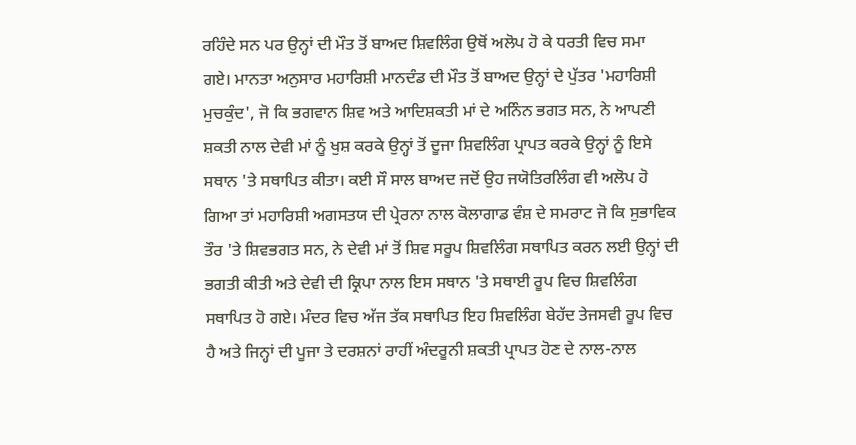ਰਹਿੰਦੇ ਸਨ ਪਰ ਉਨ੍ਹਾਂ ਦੀ ਮੌਤ ਤੋਂ ਬਾਅਦ ਸ਼ਿਵਲਿੰਗ ਉਥੋਂ ਅਲੋਪ ਹੋ ਕੇ ਧਰਤੀ ਵਿਚ ਸਮਾ ਗਏ। ਮਾਨਤਾ ਅਨੁਸਾਰ ਮਹਾਰਿਸ਼ੀ ਮਾਨਦੰਡ ਦੀ ਮੌਤ ਤੋਂ ਬਾਅਦ ਉਨ੍ਹਾਂ ਦੇ ਪੁੱਤਰ 'ਮਹਾਰਿਸ਼ੀ ਮੁਚਕੁੰਦ', ਜੋ ਕਿ ਭਗਵਾਨ ਸ਼ਿਵ ਅਤੇ ਆਦਿਸ਼ਕਤੀ ਮਾਂ ਦੇ ਅਨਿੰਨ ਭਗਤ ਸਨ, ਨੇ ਆਪਣੀ ਸ਼ਕਤੀ ਨਾਲ ਦੇਵੀ ਮਾਂ ਨੂੰ ਖੁਸ਼ ਕਰਕੇ ਉਨ੍ਹਾਂ ਤੋਂ ਦੂਜਾ ਸ਼ਿਵਲਿੰਗ ਪ੍ਰਾਪਤ ਕਰਕੇ ਉਨ੍ਹਾਂ ਨੂੰ ਇਸੇ ਸਥਾਨ 'ਤੇ ਸਥਾਪਿਤ ਕੀਤਾ। ਕਈ ਸੌ ਸਾਲ ਬਾਅਦ ਜਦੋਂ ਉਹ ਜਯੋਤਿਰਲਿੰਗ ਵੀ ਅਲੋਪ ਹੋ ਗਿਆ ਤਾਂ ਮਹਾਰਿਸ਼ੀ ਅਗਸਤਯ ਦੀ ਪ੍ਰੇਰਨਾ ਨਾਲ ਕੋਲਾਗਾਡ ਵੰਸ਼ ਦੇ ਸਮਰਾਟ ਜੋ ਕਿ ਸੁਭਾਵਿਕ ਤੌਰ 'ਤੇ ਸ਼ਿਵਭਗਤ ਸਨ, ਨੇ ਦੇਵੀ ਮਾਂ ਤੋਂ ਸ਼ਿਵ ਸਰੂਪ ਸ਼ਿਵਲਿੰਗ ਸਥਾਪਿਤ ਕਰਨ ਲਈ ਉਨ੍ਹਾਂ ਦੀ ਭਗਤੀ ਕੀਤੀ ਅਤੇ ਦੇਵੀ ਦੀ ਕ੍ਰਿਪਾ ਨਾਲ ਇਸ ਸਥਾਨ 'ਤੇ ਸਥਾਈ ਰੂਪ ਵਿਚ ਸ਼ਿਵਲਿੰਗ ਸਥਾਪਿਤ ਹੋ ਗਏ। ਮੰਦਰ ਵਿਚ ਅੱਜ ਤੱਕ ਸਥਾਪਿਤ ਇਹ ਸ਼ਿਵਲਿੰਗ ਬੇਹੱਦ ਤੇਜਸਵੀ ਰੂਪ ਵਿਚ ਹੈ ਅਤੇ ਜਿਨ੍ਹਾਂ ਦੀ ਪੂਜਾ ਤੇ ਦਰਸ਼ਨਾਂ ਰਾਹੀਂ ਅੰਦਰੂਨੀ ਸ਼ਕਤੀ ਪ੍ਰਾਪਤ ਹੋਣ ਦੇ ਨਾਲ-ਨਾਲ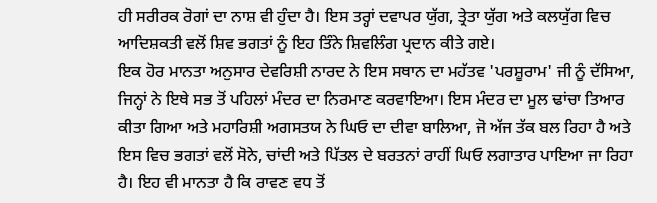ਹੀ ਸਰੀਰਕ ਰੋਗਾਂ ਦਾ ਨਾਸ਼ ਵੀ ਹੁੰਦਾ ਹੈ। ਇਸ ਤਰ੍ਹਾਂ ਦਵਾਪਰ ਯੁੱਗ, ਤ੍ਰੇਤਾ ਯੁੱਗ ਅਤੇ ਕਲਯੁੱਗ ਵਿਚ ਆਦਿਸ਼ਕਤੀ ਵਲੋਂ ਸ਼ਿਵ ਭਗਤਾਂ ਨੂੰ ਇਹ ਤਿੰਨੇ ਸ਼ਿਵਲਿੰਗ ਪ੍ਰਦਾਨ ਕੀਤੇ ਗਏ।
ਇਕ ਹੋਰ ਮਾਨਤਾ ਅਨੁਸਾਰ ਦੇਵਰਿਸ਼ੀ ਨਾਰਦ ਨੇ ਇਸ ਸਥਾਨ ਦਾ ਮਹੱਤਵ 'ਪਰਸ਼ੂਰਾਮ' ਜੀ ਨੂੰ ਦੱਸਿਆ, ਜਿਨ੍ਹਾਂ ਨੇ ਇਥੇ ਸਭ ਤੋਂ ਪਹਿਲਾਂ ਮੰਦਰ ਦਾ ਨਿਰਮਾਣ ਕਰਵਾਇਆ। ਇਸ ਮੰਦਰ ਦਾ ਮੂਲ ਢਾਂਚਾ ਤਿਆਰ ਕੀਤਾ ਗਿਆ ਅਤੇ ਮਹਾਰਿਸ਼ੀ ਅਗਸਤਯ ਨੇ ਘਿਓ ਦਾ ਦੀਵਾ ਬਾਲਿਆ, ਜੋ ਅੱਜ ਤੱਕ ਬਲ ਰਿਹਾ ਹੈ ਅਤੇ ਇਸ ਵਿਚ ਭਗਤਾਂ ਵਲੋਂ ਸੋਨੇ, ਚਾਂਦੀ ਅਤੇ ਪਿੱਤਲ ਦੇ ਬਰਤਨਾਂ ਰਾਹੀਂ ਘਿਓ ਲਗਾਤਾਰ ਪਾਇਆ ਜਾ ਰਿਹਾ ਹੈ। ਇਹ ਵੀ ਮਾਨਤਾ ਹੈ ਕਿ ਰਾਵਣ ਵਧ ਤੋਂ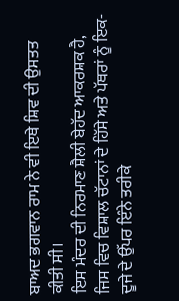ਬਾਅਦ ਭਗਵਾਨ ਰਾਮ ਨੇ ਵੀ ਇਥੇ ਸ਼ਿਵ ਦੀ ਉਸਤਤ ਕੀਤੀ ਸੀ।
ਇਸ ਮੰਦਰ ਦੀ ਨਿਰਮਾਣ ਸ਼ੈਲੀ ਬੇਹੱਦ ਆਕਰਸ਼ਕ ਹੈ, ਜਿਸ ਵਿਚ ਵਿਸ਼ਾਲ ਚੱਟਾਨਾਂ ਦੇ ਹਿੱਸੇ ਅਤੇ ਪੱਥਰਾਂ ਨੂੰ ਇਕ-ਦੂਜੇ ਦੇ ਉੱਪਰ ਇੰਨੇ ਤਰੀਕੇ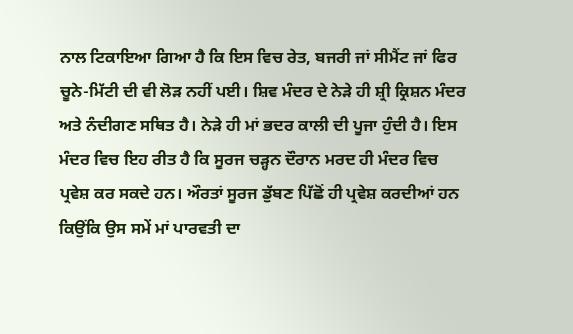ਨਾਲ ਟਿਕਾਇਆ ਗਿਆ ਹੈ ਕਿ ਇਸ ਵਿਚ ਰੇਤ, ਬਜਰੀ ਜਾਂ ਸੀਮੈਂਟ ਜਾਂ ਫਿਰ ਚੂਨੇ-ਮਿੱਟੀ ਦੀ ਵੀ ਲੋੜ ਨਹੀਂ ਪਈ। ਸ਼ਿਵ ਮੰਦਰ ਦੇ ਨੇੜੇ ਹੀ ਸ਼੍ਰੀ ਕ੍ਰਿਸ਼ਨ ਮੰਦਰ ਅਤੇ ਨੰਦੀਗਣ ਸਥਿਤ ਹੈ। ਨੇੜੇ ਹੀ ਮਾਂ ਭਦਰ ਕਾਲੀ ਦੀ ਪੂਜਾ ਹੁੰਦੀ ਹੈ। ਇਸ ਮੰਦਰ ਵਿਚ ਇਹ ਰੀਤ ਹੈ ਕਿ ਸੂਰਜ ਚੜ੍ਹਨ ਦੌਰਾਨ ਮਰਦ ਹੀ ਮੰਦਰ ਵਿਚ ਪ੍ਰਵੇਸ਼ ਕਰ ਸਕਦੇ ਹਨ। ਔਰਤਾਂ ਸੂਰਜ ਡੁੱਬਣ ਪਿੱਛੋਂ ਹੀ ਪ੍ਰਵੇਸ਼ ਕਰਦੀਆਂ ਹਨ ਕਿਉਂਕਿ ਉਸ ਸਮੇਂ ਮਾਂ ਪਾਰਵਤੀ ਦਾ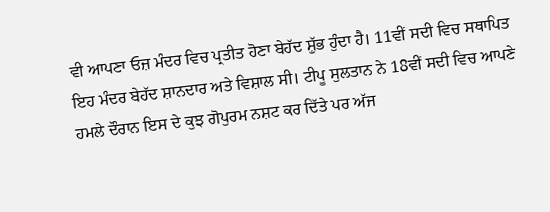ਵੀ ਆਪਣਾ ਓਜ਼ ਮੰਦਰ ਵਿਚ ਪ੍ਰਤੀਤ ਹੋਣਾ ਬੇਹੱਦ ਸ਼ੁੱਭ ਹੁੰਦਾ ਹੈ। 11ਵੀਂ ਸਦੀ ਵਿਚ ਸਥਾਪਿਤ ਇਹ ਮੰਦਰ ਬੇਹੱਦ ਸ਼ਾਨਦਾਰ ਅਤੇ ਵਿਸ਼ਾਲ ਸੀ। ਟੀਪੂ ਸੁਲਤਾਨ ਨੇ 18ਵੀਂ ਸਦੀ ਵਿਚ ਆਪਣੇ ਹਮਲੇ ਦੌਰਾਨ ਇਸ ਦੇ ਕੁਝ ਗੋਪੁਰਮ ਨਸ਼ਟ ਕਰ ਦਿੱਤੇ ਪਰ ਅੱਜ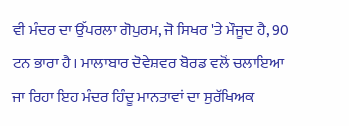ਵੀ ਮੰਦਰ ਦਾ ਉੱਪਰਲਾ ਗੋਪੁਰਮ, ਜੋ ਸਿਖਰ 'ਤੇ ਮੌਜੂਦ ਹੈ, 90 ਟਨ ਭਾਰਾ ਹੈ। ਮਾਲਾਬਾਰ ਦੋਵੇਸ਼ਵਰ ਬੋਰਡ ਵਲੋਂ ਚਲਾਇਆ ਜਾ ਰਿਹਾ ਇਹ ਮੰਦਰ ਹਿੰਦੂ ਮਾਨਤਾਵਾਂ ਦਾ ਸੁਰੱਖਿਅਕ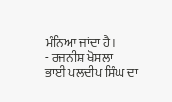ਮੰਨਿਆ ਜਾਂਦਾ ਹੈ।
- ਰਜਨੀਸ਼ ਖੋਸਲਾ
ਭਾਈ ਪਲਦੀਪ ਸਿੰਘ ਦਾ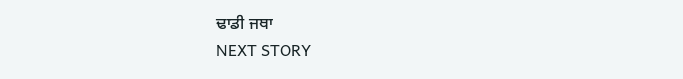ਢਾਡੀ ਜਥਾ
NEXT STORY